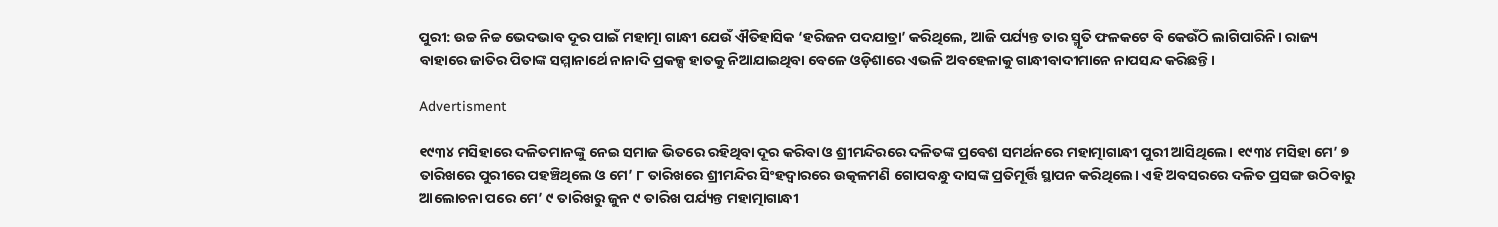ପୁରୀ: ଉଚ୍ଚ ନିଚ୍ଚ ଭେଦଭାବ ଦୂର ପାଇଁ ମହାତ୍ମା ଗାନ୍ଧୀ ଯେଉଁ ଐତିହାସିକ ‘ହରିଜନ ପଦଯାତ୍ରା’ କରିଥିଲେ, ଆଜି ପର୍ଯ୍ୟନ୍ତ ତାର ସ୍ମୃତି ଫଳକଟେ ବି କେଉଁଠି ଲାଗିପାରିନି। ରାଜ୍ୟ ବାହାରେ ଜାତିର ପିତାଙ୍କ ସମ୍ମାନାର୍ଥେ ନାନାଦି ପ୍ରକଳ୍ପ ହାତକୁ ନିଆଯାଇଥିବା ବେଳେ ଓଡ଼ିଶାରେ ଏଭଳି ଅବହେଳାକୁ ଗାନ୍ଧୀବାଦୀମାନେ ନାପସନ୍ଦ କରିଛନ୍ତି।

Advertisment

୧୯୩୪ ମସିହାରେ ଦଳିତମାନଙ୍କୁ ନେଇ ସମାଜ ଭିତରେ ରହିଥିବା ଦୂର କରିବା ଓ ଶ୍ରୀମନ୍ଦିରରେ ଦଳିତଙ୍କ ପ୍ରବେଶ ସମର୍ଥନରେ ମହାତ୍ମାଗାନ୍ଧୀ ପୁରୀ ଆସିଥିଲେ। ୧୯୩୪ ମସିହା ମେ’ ୭ ତାରିଖରେ ପୁରୀରେ ପହଞ୍ଚିଥିଲେ ଓ ମେ’ ୮ ତାରିଖରେ ଶ୍ରୀମନ୍ଦିର ସିଂହଦ୍ବାରରେ ଉତ୍କଳମଣି ଗୋପବନ୍ଧୁ ଦାସଙ୍କ ପ୍ରତିମୂର୍ତ୍ତି ସ୍ଥାପନ କରିଥିଲେ। ଏହି ଅବସରରେ ଦଳିତ ପ୍ରସଙ୍ଗ ଉଠିବାରୁ ଆଲୋଚନା ପରେ ମେ’ ୯ ତାରିଖରୁ ଜୁନ ୯ ତାରିଖ ପର୍ଯ୍ୟନ୍ତ ମହାତ୍ମାଗାନ୍ଧୀ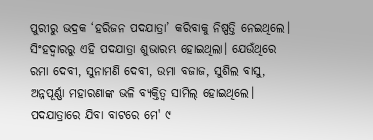ପୁରୀରୁ ଭଦ୍ରକ ‘ହରିଜନ ପଦଯାତ୍ରା’ କରିବାକୁ ନିଷ୍ପତ୍ତି ନେଇଥିଲେ। ସିଂହଦ୍ବାରରୁ ଏହି ପଦଯାତ୍ରା ଶୁଭାରମ୍ଭ ହୋଇଥିଲା। ଯେଉଁଥିରେ ରମା ଦେବୀ, ସୁନାମଣି ଦେବୀ, ଉମା ବଜାଜ, ସୁଶିଲ ବାସୁ, ଅନ୍ନପୂର୍ଣ୍ଣା ମହାରଣାଙ୍କ ଭଳି ବ୍ୟକ୍ତିତ୍ବ ସାମିଲ୍‌ ହୋଇଥିଲେ। ପଦଯାତ୍ରାରେ ଯିବା ବାଟରେ ମେ' ୯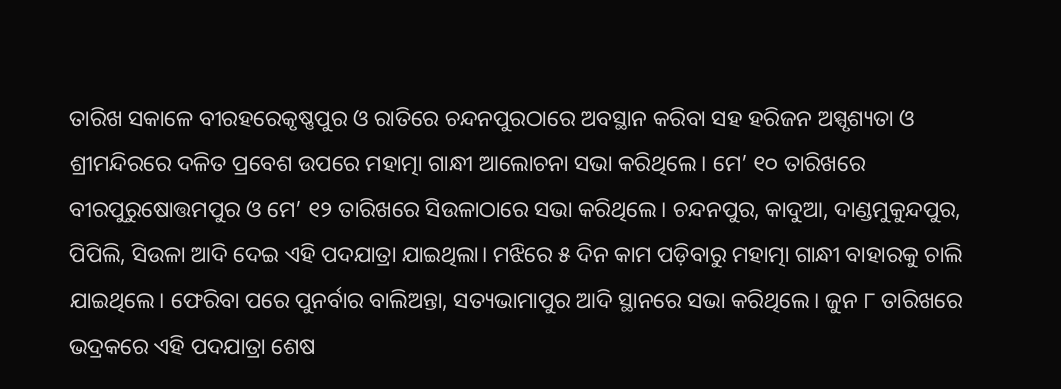ତାରିଖ ସକାଳେ ବୀରହରେକୃଷ୍ଣପୁର ଓ ରାତିରେ ଚନ୍ଦନପୁରଠାରେ ଅବସ୍ଥାନ କରିବା ସହ ହରିଜନ ଅସ୍ପୃଶ୍ୟତା ଓ ଶ୍ରୀମନ୍ଦିରରେ ଦଳିତ ପ୍ରବେଶ ଉପରେ ମହାତ୍ମା ଗାନ୍ଧୀ ଆଲୋଚନା ସଭା କରିଥିଲେ। ମେ’ ୧୦ ତାରିଖରେ ବୀରପୁରୁଷୋତ୍ତମପୁର ଓ ମେ’ ୧୨ ତାରିଖରେ ସିଉଳାଠାରେ ସଭା କରିଥିଲେ। ଚନ୍ଦନପୁର, କାଦୁଆ, ଦାଣ୍ଡମୁକୁନ୍ଦପୁର, ପିପିଲି, ସିଉଳା ଆଦି ଦେଇ ଏହି ପଦଯାତ୍ରା ଯାଇଥିଲା। ମଝିରେ ୫ ଦିନ କାମ ପଡ଼ିବାରୁ ମହାତ୍ମା ଗାନ୍ଧୀ ବାହାରକୁ ଚାଲି ଯାଇଥିଲେ। ଫେରିବା ପରେ ପୁନର୍ବାର ବାଲିଅନ୍ତା, ସତ୍ୟଭାମାପୁର ଆଦି ସ୍ଥାନରେ ସଭା କରିଥିଲେ। ଜୁନ ୮ ତାରିଖରେ ଭଦ୍ରକରେ ଏହି ପଦଯାତ୍ରା ଶେଷ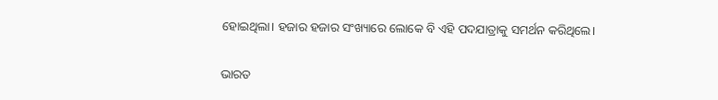ହୋଇଥିଲା। ହଜାର ହଜାର ସଂଖ୍ୟାରେ ଲୋକେ ବି ଏହି ପଦଯାତ୍ରାକୁ ସମର୍ଥନ କରିଥିଲେ।

ଭାରତ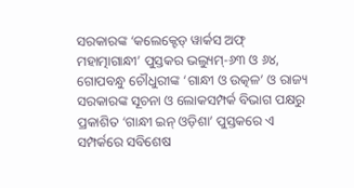ସରକାରଙ୍କ ‘କଲେକ୍ଟେଡ୍‌ ୱାର୍କସ ଅଫ୍‌ ମହାତ୍ମାଗାନ୍ଧୀ’ ପୁସ୍ତକର ଭଲ୍ୟୁମ୍‌-୬୩ ଓ ୬୪, ଗୋପବନ୍ଧୁ ଚୌଧୁରୀଙ୍କ ‘ଗାନ୍ଧୀ ଓ ଉତ୍କଳ’ ଓ ରାଜ୍ୟ ସରକାରଙ୍କ ସୂଚନା ଓ ଲୋକସମ୍ପର୍କ ବିଭାଗ ପକ୍ଷରୁ ପ୍ରକାଶିତ ‘ଗାନ୍ଧୀ ଇନ୍‌ ଓଡ଼ିଶା’ ପୁସ୍ତକରେ ଏ ସମ୍ପର୍କରେ ସବିଶେଷ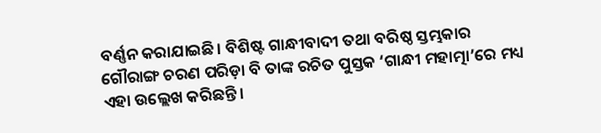ବର୍ଣ୍ଣନ କରାଯାଇଛି। ବିଶିଷ୍ଟ ଗାନ୍ଧୀବାଦୀ ତଥା ବରିଷ୍ଠ ସ୍ତମ୍ଭକାର ଗୌରାଙ୍ଗ ଚରଣ ପରିଡ଼ା ବି ତାଙ୍କ ରଚିତ ପୁସ୍ତକ ‘ଗାନ୍ଧୀ ମହାତ୍ମା’ରେ ମଧ୍ୟ ଏହା ଉଲ୍ଲେଖ କରିଛନ୍ତି।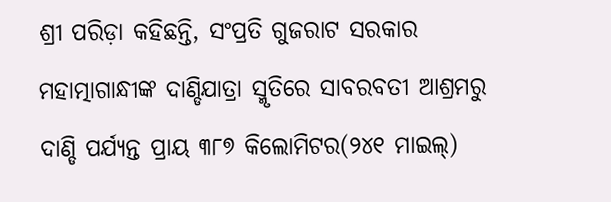ଶ୍ରୀ ପରିଡ଼ା କହିଛନ୍ତି, ସଂପ୍ରତି ଗୁଜରାଟ ସରକାର ମହାତ୍ମାଗାନ୍ଧୀଙ୍କ ଦାଣ୍ଡିଯାତ୍ରା ସ୍ମୃତିରେ ସାବରବତୀ ଆଶ୍ରମରୁ ଦାଣ୍ଡି ପର୍ଯ୍ୟନ୍ତ ପ୍ରାୟ ୩୮୭ କିଲୋମିଟର(୨୪୧ ମାଇଲ୍‌)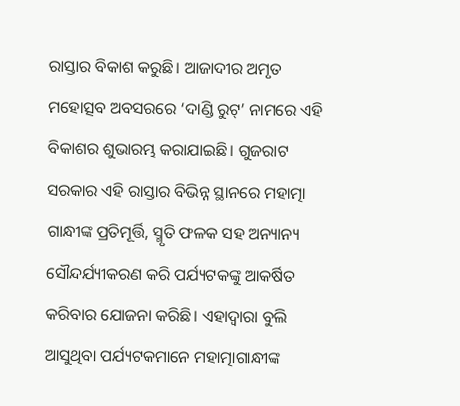ରାସ୍ତାର ବିକାଶ କରୁଛି। ଆଜାଦୀର ଅମୃତ ମହୋତ୍ସବ ଅବସରରେ ‘ଦାଣ୍ଡି ରୁଟ୍‌’ ନାମରେ ଏହି ବିକାଶର ଶୁଭାରମ୍ଭ କରାଯାଇଛି। ଗୁଜରାଟ ସରକାର ଏହି ରାସ୍ତାର ବିଭିନ୍ନ ସ୍ଥାନରେ ମହାତ୍ମା ଗାନ୍ଧୀଙ୍କ ପ୍ରତିମୂର୍ତ୍ତି, ସ୍ମୃତି ଫଳକ ସହ ଅନ୍ୟାନ୍ୟ ସୌନ୍ଦର୍ଯ୍ୟୀକରଣ କରି ପର୍ଯ୍ୟଟକଙ୍କୁ ଆକର୍ଷିତ କରିବାର ଯୋଜନା କରିଛି। ଏହାଦ୍ବାରା ବୁଲି ଆସୁଥିବା ପର୍ଯ୍ୟଟକମାନେ ମହାତ୍ମାଗାନ୍ଧୀଙ୍କ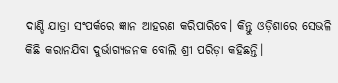ଦାଣ୍ଡି ଯାତ୍ରା ସଂପର୍କରେ ଜ୍ଞାନ ଆହରଣ କରିପାରିବେ। କିନ୍ତୁ ଓଡ଼ିଶାରେ ସେଭଳି କିଛି କରାନଯିବା ଦୁର୍ଭାଗ୍ୟଜନକ ବୋଲି ଶ୍ରୀ ପରିଡ଼ା କହିଛନ୍ତି।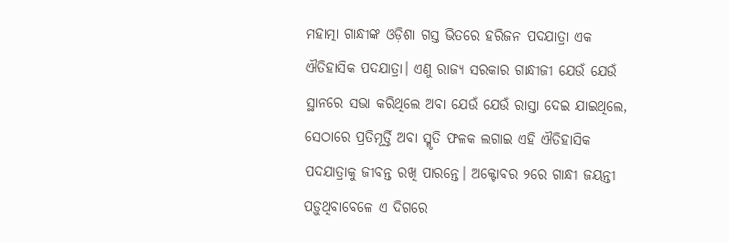ମହାତ୍ମା ଗାନ୍ଧୀଙ୍କ ଓଡ଼ିଶା ଗସ୍ତ ଭିତରେ ହରିଜନ ପଦଯାତ୍ରା ଏକ ଐତିହାସିକ ପଦଯାତ୍ରା। ଏଣୁ ରାଜ୍ୟ ସରକାର ଗାନ୍ଧୀଜୀ ଯେଉଁ ଯେଉଁ ସ୍ଥାନରେ ସଭା କରିଥିଲେ ଅବା ଯେଉଁ ଯେଉଁ ରାସ୍ତା ଦେଇ ଯାଇଥିଲେ, ସେଠାରେ ପ୍ରତିମୂର୍ତ୍ତି ଅବା ସ୍ମୃତି ଫଳକ ଲଗାଇ ଏହି ଐତିହାସିକ ପଦଯାତ୍ରାକୁ ଜୀବନ୍ତ ରଖି ପାରନ୍ତେ। ଅକ୍ଟୋବର ୨ରେ ଗାନ୍ଧୀ ଜୟନ୍ତୀ ପଡ଼ୁଥିବାବେଳେ ଏ ଦିଗରେ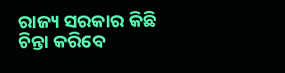ରାଜ୍ୟ ସରକାର କିଛି ଚିନ୍ତା କରିବେ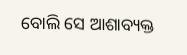ବୋଲି ସେ ଆଶାବ୍ୟକ୍ତ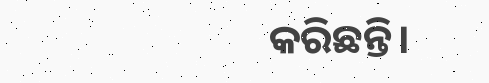କରିଛନ୍ତି।